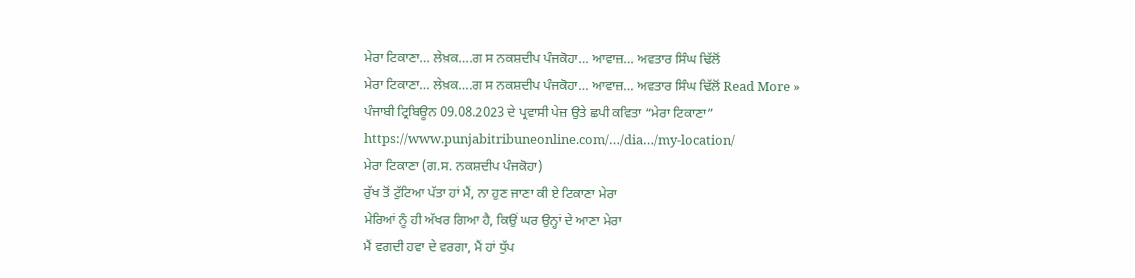ਮੇਰਾ ਟਿਕਾਣਾ… ਲੇਖ਼ਕ….ਗ ਸ ਨਕਸ਼ਦੀਪ ਪੰਜਕੋਹਾ… ਆਵਾਜ਼… ਅਵਤਾਰ ਸਿੰਘ ਢਿੱਲੋਂ
ਮੇਰਾ ਟਿਕਾਣਾ… ਲੇਖ਼ਕ….ਗ ਸ ਨਕਸ਼ਦੀਪ ਪੰਜਕੋਹਾ… ਆਵਾਜ਼… ਅਵਤਾਰ ਸਿੰਘ ਢਿੱਲੋਂ Read More »
ਪੰਜਾਬੀ ਟ੍ਰਿਬਿਊਨ 09.08.2023 ਦੇ ਪ੍ਰਵਾਸੀ ਪੇਜ਼ ਉਤੇ ਛਪੀ ਕਵਿਤਾ “ਮੇਰਾ ਟਿਕਾਣਾ”
https://www.punjabitribuneonline.com/…/dia…/my-location/
ਮੇਰਾ ਟਿਕਾਣਾ (ਗ.ਸ. ਨਕਸ਼ਦੀਪ ਪੰਜਕੋਹਾ)
ਰੁੱਖ ਤੋਂ ਟੁੱਟਿਆ ਪੱਤਾ ਹਾਂ ਮੈਂ, ਨਾ ਹੁਣ ਜਾਣਾ ਕੀ ਏ ਟਿਕਾਣਾ ਮੇਰਾ
ਮੇਰਿਆਂ ਨੂੰ ਹੀ ਅੱਖਰ ਗਿਆ ਹੈ, ਕਿਉਂ ਘਰ ਉਨ੍ਹਾਂ ਦੇ ਆਣਾ ਮੇਰਾ
ਮੈਂ ਵਗਦੀ ਹਵਾ ਦੇ ਵਰਗਾ, ਮੈਂ ਹਾਂ ਧੁੱਪ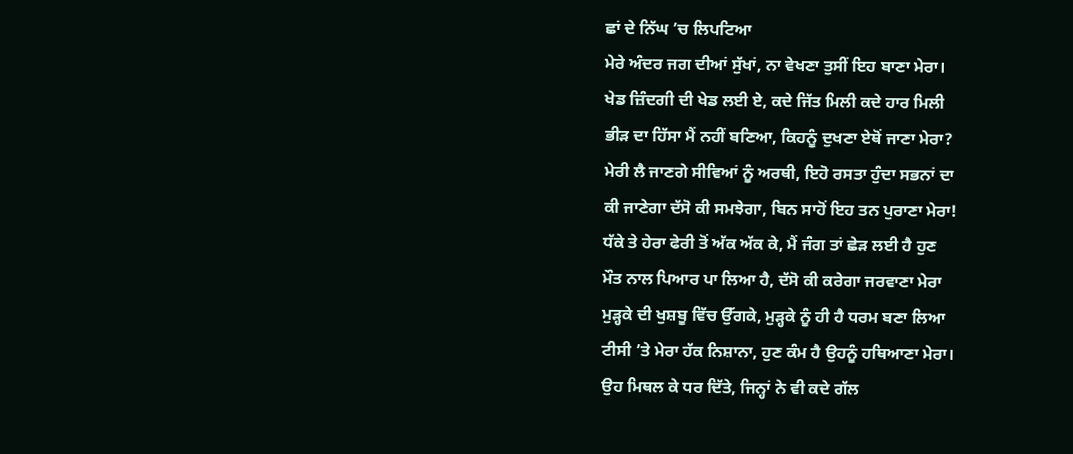ਛਾਂ ਦੇ ਨਿੱਘ ’ਚ ਲਿਪਟਿਆ
ਮੇਰੇ ਅੰਦਰ ਜਗ ਦੀਆਂ ਸੁੱਖਾਂ, ਨਾ ਵੇਖਣਾ ਤੁਸੀਂ ਇਹ ਬਾਣਾ ਮੇਰਾ।
ਖੇਡ ਜ਼ਿੰਦਗੀ ਦੀ ਖੇਡ ਲਈ ਏ, ਕਦੇ ਜਿੱਤ ਮਿਲੀ ਕਦੇ ਹਾਰ ਮਿਲੀ
ਭੀੜ ਦਾ ਹਿੱਸਾ ਮੈਂ ਨਹੀਂ ਬਣਿਆ, ਕਿਹਨੂੰ ਦੁਖਣਾ ਏਥੋਂ ਜਾਣਾ ਮੇਰਾ?
ਮੇਰੀ ਲੈ ਜਾਣਗੇ ਸੀਵਿਆਂ ਨੂੰ ਅਰਥੀ, ਇਹੋ ਰਸਤਾ ਹੁੰਦਾ ਸਭਨਾਂ ਦਾ
ਕੀ ਜਾਣੇਗਾ ਦੱਸੋ ਕੀ ਸਮਝੇਗਾ, ਬਿਨ ਸਾਹੋਂ ਇਹ ਤਨ ਪੁਰਾਣਾ ਮੇਰਾ!
ਧੱਕੇ ਤੇ ਹੇਰਾ ਫੇਰੀ ਤੋਂ ਅੱਕ ਅੱਕ ਕੇ, ਮੈਂ ਜੰਗ ਤਾਂ ਛੇੜ ਲਈ ਹੈ ਹੁਣ
ਮੌਤ ਨਾਲ ਪਿਆਰ ਪਾ ਲਿਆ ਹੈ, ਦੱਸੋ ਕੀ ਕਰੇਗਾ ਜਰਵਾਣਾ ਮੇਰਾ
ਮੁੜ੍ਹਕੇ ਦੀ ਖੁਸ਼ਬੂ ਵਿੱਚ ਉੱਗਕੇ, ਮੁੜ੍ਹਕੇ ਨੂੰ ਹੀ ਹੈ ਧਰਮ ਬਣਾ ਲਿਆ
ਟੀਸੀ ’ਤੇ ਮੇਰਾ ਹੱਕ ਨਿਸ਼ਾਨਾ, ਹੁਣ ਕੰਮ ਹੈ ਉਹਨੂੰ ਹਥਿਆਣਾ ਮੇਰਾ।
ਉਹ ਮਿਥਲ ਕੇ ਧਰ ਦਿੱਤੇ, ਜਿਨ੍ਹਾਂ ਨੇ ਵੀ ਕਦੇ ਗੱਲ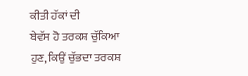ਕੀਤੀ ਹੱਕਾਂ ਦੀ
ਬੇਵੱਸ ਹੋ ਤਰਕਸ਼ ਚੁੱਕਿਆ ਹੁਣ, ਕਿਉਂ ਚੁੱਭਦਾ ਤਰਕਸ਼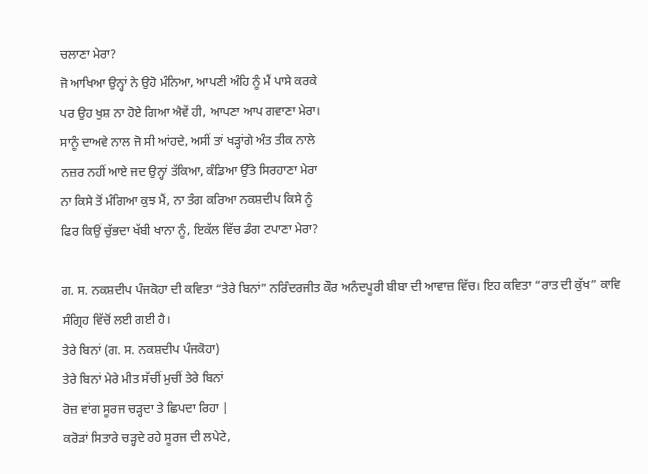ਚਲਾਣਾ ਮੇਰਾ?
ਜੋ ਆਖਿਆ ਉਨ੍ਹਾਂ ਨੇ ਉਹੋ ਮੰਨਿਆ, ਆਪਣੀ ਅੰਹਿ ਨੂੰ ਮੈਂ ਪਾਸੇ ਕਰਕੇ
ਪਰ ਉਹ ਖੁਸ਼ ਨਾ ਹੋਏ ਗਿਆ ਐਵੇਂ ਹੀ, ਆਪਣਾ ਆਪ ਗਵਾਣਾ ਮੇਰਾ।
ਸਾਨੂੰ ਦਾਅਵੇ ਨਾਲ ਜੋ ਸੀ ਆਂਹਦੇ, ਅਸੀਂ ਤਾਂ ਖੜ੍ਹਾਂਗੇ ਅੰਤ ਤੀਕ ਨਾਲੇ
ਨਜ਼ਰ ਨਹੀਂ ਆਏ ਜਦ ਉਨ੍ਹਾਂ ਤੱਕਿਆ, ਕੰਡਿਆ ਉੱਤੇ ਸਿਰਹਾਣਾ ਮੇਰਾ
ਨਾ ਕਿਸੇ ਤੋਂ ਮੰਗਿਆ ਕੁਝ ਮੈਂ, ਨਾ ਤੰਗ ਕਰਿਆ ਨਕਸ਼ਦੀਪ ਕਿਸੇ ਨੂੰ
ਫਿਰ ਕਿਉਂ ਚੁੱਭਦਾ ਖੱਬੀ ਖਾਨਾ ਨੂੰ, ਇਕੱਲ ਵਿੱਚ ਡੰਗ ਟਪਾਣਾ ਮੇਰਾ?

ਗ. ਸ. ਨਕਸ਼ਦੀਪ ਪੰਜਕੋਹਾ ਦੀ ਕਵਿਤਾ “ਤੇਰੇ ਬਿਨਾਂ” ਨਰਿੰਦਰਜੀਤ ਕੌਰ ਅਨੰਦਪੂਰੀ ਬੀਬਾ ਦੀ ਆਵਾਜ਼ ਵਿੱਚ। ਇਹ ਕਵਿਤਾ “ਰਾਤ ਦੀ ਕੁੱਖ” ਕਾਵਿ ਸੰਗ੍ਰਿਹ ਵਿੱਚੋਂ ਲਈ ਗਈ ਹੈ।
ਤੇਰੇ ਬਿਨਾਂ (ਗ. ਸ. ਨਕਸ਼ਦੀਪ ਪੰਜਕੋਹਾ)
ਤੇਰੇ ਬਿਨਾਂ ਮੇਰੇ ਮੀਤ ਸੱਚੀਂ ਮੁਚੀਂ ਤੇਰੇ ਬਿਨਾਂ
ਰੋਜ਼ ਵਾਂਗ ਸੂਰਜ ਚੜ੍ਹਦਾ ਤੇ ਛਿਪਦਾ ਰਿਹਾ |
ਕਰੋੜਾਂ ਸਿਤਾਰੇ ਚੜ੍ਹਦੇ ਰਹੇ ਸੂਰਜ ਦੀ ਲਪੇਟੇ,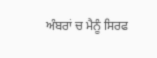ਅੰਬਰਾਂ ਚ ਮੈਨੂੰ ਸਿਰਫ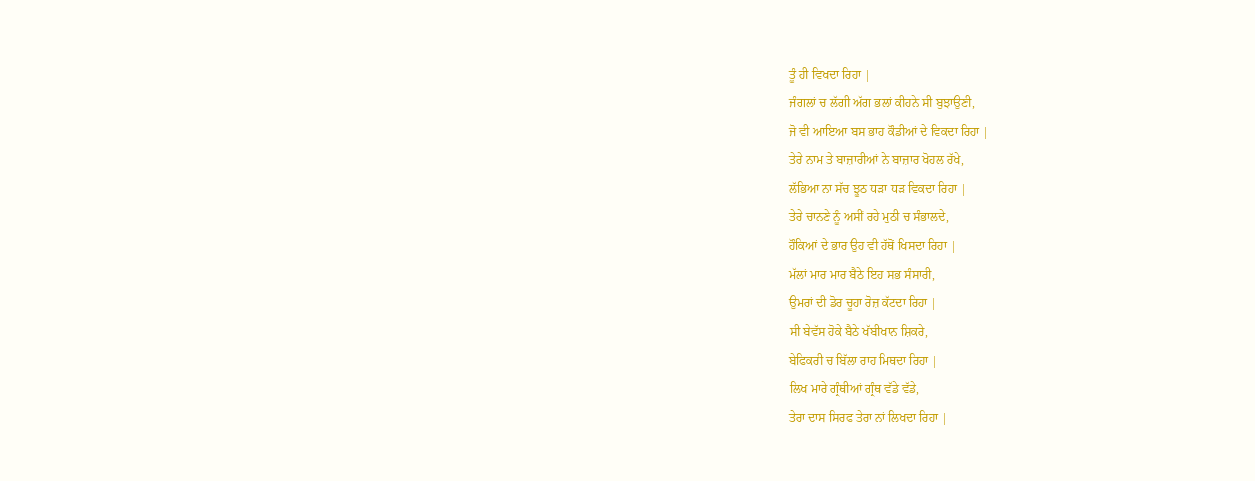ਤੂੰ ਹੀ ਵਿਖਦਾ ਰਿਹਾ |
ਜੰਗਲਾਂ ਚ ਲੱਗੀ ਅੱਗ ਭਲਾਂ ਕੀਹਨੇ ਸੀ ਬੁਝਾਉਣੀ,
ਜੋ ਵੀ ਆਇਆ ਬਸ ਭਾਹ ਕੌਡੀਆਂ ਦੇ ਵਿਕਦਾ ਰਿਹਾ |
ਤੇਰੇ ਨਾਮ ਤੇ ਬਾਜ਼ਾਰੀਆਂ ਨੇ ਬਾਜ਼ਾਰ ਖੋਹਲ ਰੱਖੇ,
ਲੱਭਿਆ ਨਾ ਸੱਚ ਝੂਠ ਧੜਾ ਧੜ ਵਿਕਦਾ ਰਿਹਾ |
ਤੇਰੇ ਚਾਨਣੇ ਨੂੰ ਅਸੀਂ ਰਹੇ ਮੁਠੀ ਚ ਸੰਭਾਲਦੇ,
ਹੌਕਿਆਂ ਦੇ ਭਾਰ ਉਹ ਵੀ ਹੱਥੋਂ ਖਿਸਦਾ ਰਿਹਾ |
ਮੱਲਾਂ ਮਾਰ ਮਾਰ ਬੈਠੇ ਇਹ ਸਭ ਸੰਸਾਰੀ,
ਉਮਰਾਂ ਦੀ ਡੋਰ ਚੂਹਾ ਰੋਜ਼ ਕੱਟਦਾ ਰਿਹਾ |
ਸੀ ਬੇਵੱਸ ਹੋਕੇ ਬੈਠੇ ਖੱਬੀਖਾਨ ਸ਼ਿਕਰੇ,
ਬੇਫਿਕਰੀ ਚ ਬਿੱਲਾ ਰਾਹ ਮਿਥਦਾ ਰਿਹਾ |
ਲਿਖ ਮਾਰੇ ਗ੍ਰੰਥੀਆਂ ਗ੍ਰੰਥ ਵੱਡੇ ਵੱਡੇ,
ਤੇਰਾ ਦਾਸ ਸਿਰਫ ਤੇਰਾ ਨਾਂ ਲਿਖਦਾ ਰਿਹਾ |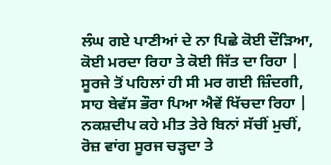ਲੰਘ ਗਏ ਪਾਣੀਆਂ ਦੇ ਨਾ ਪਿਛੇ ਕੋਈ ਦੌੜਿਆ,
ਕੋਈ ਮਰਦਾ ਰਿਹਾ ਤੇ ਕੋਈ ਜਿੱਤ ਦਾ ਰਿਹਾ |
ਸੂਰਜੇ ਤੋਂ ਪਹਿਲਾਂ ਹੀ ਸੀ ਮਰ ਗਈ ਜ਼ਿੰਦਗੀ,
ਸਾਹ ਬੇਵੱਸ ਭੌਰਾ ਪਿਆ ਐਵੇਂ ਖਿੱਚਦਾ ਰਿਹਾ |
ਨਕਸ਼ਦੀਪ ਕਹੇ ਮੀਤ ਤੇਰੇ ਬਿਨਾਂ ਸੱਚੀਂ ਮੁਚੀਂ,
ਰੋਜ਼ ਵਾਂਗ ਸੂਰਜ ਚੜ੍ਹਦਾ ਤੇ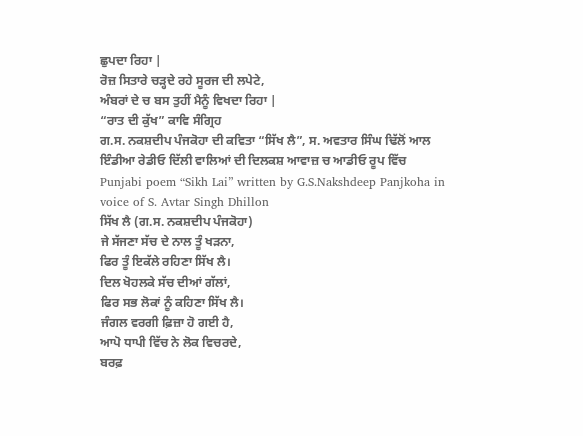ਛੁਪਦਾ ਰਿਹਾ |
ਰੋਜ਼ ਸਿਤਾਰੇ ਚੜ੍ਹਦੇ ਰਹੇ ਸੂਰਜ ਦੀ ਲਪੇਟੇ,
ਅੰਬਰਾਂ ਦੇ ਚ ਬਸ ਤੁਹੀਂ ਮੈਨੂੰ ਵਿਖਦਾ ਰਿਹਾ |
“ਰਾਤ ਦੀ ਕੁੱਖ” ਕਾਵਿ ਸੰਗ੍ਰਿਹ
ਗ.ਸ. ਨਕਸ਼ਦੀਪ ਪੰਜਕੋਹਾ ਦੀ ਕਵਿਤਾ “ਸਿੱਖ ਲੈ”, ਸ. ਅਵਤਾਰ ਸਿੰਘ ਢਿੱਲੋਂ ਆਲ ਇੰਡੀਆ ਰੇਡੀਓ ਦਿੱਲੀ ਵਾਲਿਆਂ ਦੀ ਦਿਲਕਸ਼ ਆਵਾਜ਼ ਚ ਆਡੀਓ ਰੂਪ ਵਿੱਚ
Punjabi poem “Sikh Lai” written by G.S.Nakshdeep Panjkoha in voice of S. Avtar Singh Dhillon
ਸਿੱਖ ਲੈ (ਗ.ਸ. ਨਕਸ਼ਦੀਪ ਪੰਜਕੋਹਾ)
ਜੇ ਸੱਜਣਾ ਸੱਚ ਦੇ ਨਾਲ ਤੂੰ ਖੜਨਾ,
ਫਿਰ ਤੂੰ ਇਕੱਲੇ ਰਹਿਣਾ ਸਿੱਖ ਲੈ।
ਦਿਲ ਖੋਹਲਕੇ ਸੱਚ ਦੀਆਂ ਗੱਲਾਂ,
ਫਿਰ ਸਭ ਲੋਕਾਂ ਨੂੰ ਕਹਿਣਾ ਸਿੱਖ ਲੈ।
ਜੰਗਲ ਵਰਗੀ ਫ਼ਿਜ਼ਾ ਹੋ ਗਈ ਹੈ,
ਆਪੋ ਧਾਪੀ ਵਿੱਚ ਨੇ ਲੋਕ ਵਿਚਰਦੇ,
ਬਰਫ਼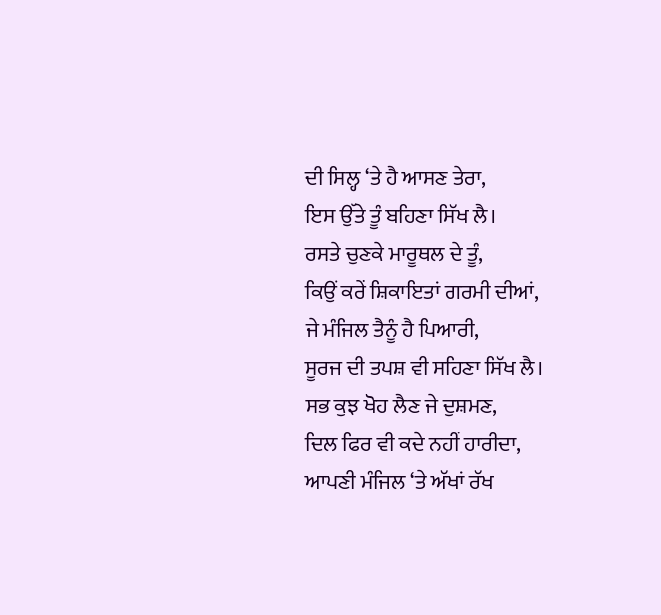ਦੀ ਸਿਲ੍ਹ ‘ਤੇ ਹੈ ਆਸਣ ਤੇਰਾ,
ਇਸ ਉੱਤੇ ਤੂੰ ਬਹਿਣਾ ਸਿੱਖ ਲੈ।
ਰਸਤੇ ਚੁਣਕੇ ਮਾਰੂਥਲ ਦੇ ਤੂੰ,
ਕਿਉਂ ਕਰੇਂ ਸ਼ਿਕਾਇਤਾਂ ਗਰਮੀ ਦੀਆਂ,
ਜੇ ਮੰਜਿਲ ਤੈਨੂੰ ਹੈ ਪਿਆਰੀ,
ਸੂਰਜ ਦੀ ਤਪਸ਼ ਵੀ ਸਹਿਣਾ ਸਿੱਖ ਲੈ।
ਸਭ ਕੁਝ ਖੋਹ ਲੈਣ ਜੇ ਦੁਸ਼ਮਣ,
ਦਿਲ ਫਿਰ ਵੀ ਕਦੇ ਨਹੀਂ ਹਾਰੀਦਾ,
ਆਪਣੀ ਮੰਜਿਲ ‘ਤੇ ਅੱਖਾਂ ਰੱਖ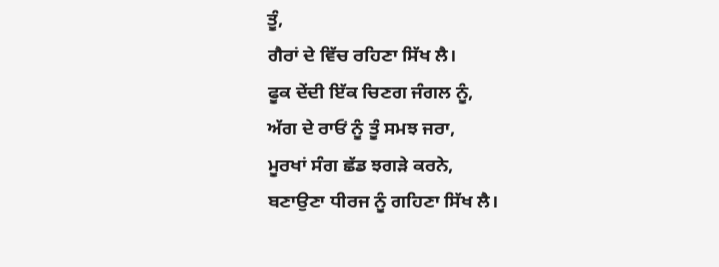ਤੂੰ,
ਗੈਰਾਂ ਦੇ ਵਿੱਚ ਰਹਿਣਾ ਸਿੱਖ ਲੈ।
ਫੂਕ ਦੇਂਦੀ ਇੱਕ ਚਿਣਗ ਜੰਗਲ ਨੂੰ,
ਅੱਗ ਦੇ ਰਾਓਂ ਨੂੰ ਤੂੰ ਸਮਝ ਜਰਾ,
ਮੂਰਖਾਂ ਸੰਗ ਛੱਡ ਝਗੜੇ ਕਰਨੇ,
ਬਣਾਉਣਾ ਧੀਰਜ ਨੂੰ ਗਹਿਣਾ ਸਿੱਖ ਲੈ।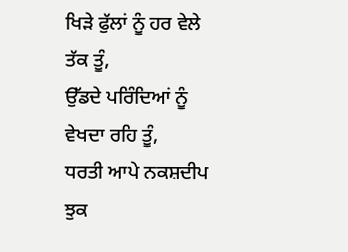ਖਿੜੇ ਫੁੱਲਾਂ ਨੂੰ ਹਰ ਵੇਲੇ ਤੱਕ ਤੂੰ,
ਉੱਡਦੇ ਪਰਿੰਦਿਆਂ ਨੂੰ ਵੇਖਦਾ ਰਹਿ ਤੂੰ,
ਧਰਤੀ ਆਪੇ ਨਕਸ਼ਦੀਪ ਝੁਕ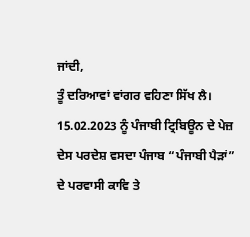ਜਾਂਦੀ,
ਤੂੰ ਦਰਿਆਵਾਂ ਵਾਂਗਰ ਵਹਿਣਾ ਸਿੱਖ ਲੈ।
15.02.2023 ਨੂੰ ਪੰਜਾਬੀ ਟ੍ਰਿਬਿਊਨ ਦੇ ਪੇਜ਼ ਦੇਸ ਪਰਦੇਸ਼ ਵਸਦਾ ਪੰਜਾਬ “ਪੰਜਾਬੀ ਪੈੜਾਂ” ਦੇ ਪਰਵਾਸੀ ਕਾਵਿ ਤੇ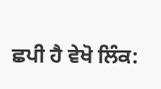ਛਪੀ ਹੈ ਵੇਖੋ ਲਿੰਕ: